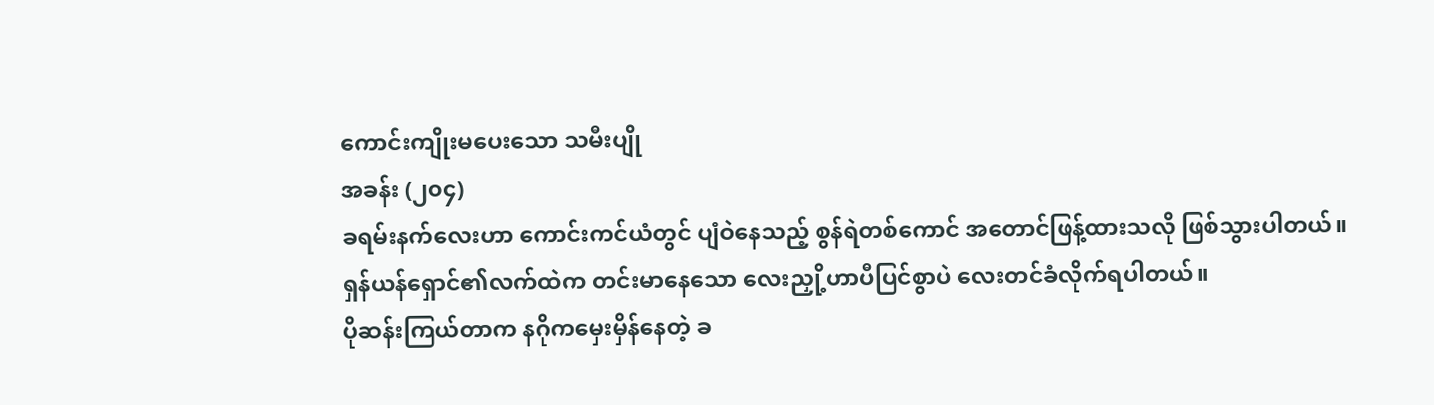ကောင်းကျိုးမပေးသော သမီးပျို
အခန်း (၂၀၄)
ခရမ်းနက်လေးဟာ ကောင်းကင်ယံတွင် ပျံဝဲနေသည့် စွန်ရဲတစ်ကောင် အတောင်ဖြန့်ထားသလို ဖြစ်သွားပါတယ်။
ရှန်ယန်ရှောင်၏လက်ထဲက တင်းမာနေသော လေးညှို့ဟာပီပြင်စွာပဲ လေးတင်ခံလိုက်ရပါတယ်။
ပိုဆန်းကြယ်တာက နဂိုကမှေးမှိန်နေတဲ့ ခ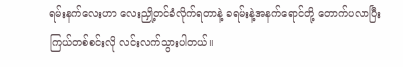ရမ်းနက်လေးဟာ လေးညှို့တင်ခံလိုက်ရတာနဲ့ ခရမ်းနဲ့အနက်ရောင်တို့ တောက်ပလာပြီး ကြယ်တစ်စင်းလို လင်းလက်သွားပါတယ်။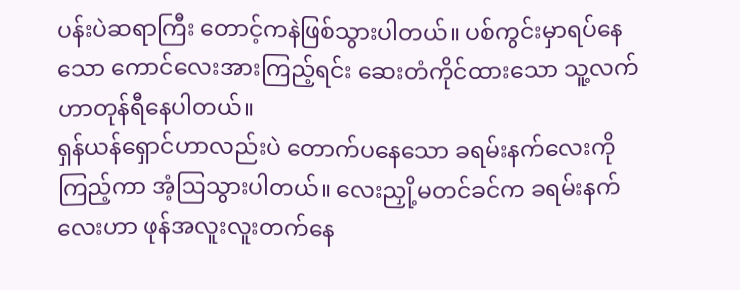ပန်းပဲဆရာကြီး တောင့်ကနဲဖြစ်သွားပါတယ်။ ပစ်ကွင်းမှာရပ်နေသော ကောင်လေးအားကြည့်ရင်း ဆေးတံကိုင်ထားသော သူ့လက်ဟာတုန်ရီနေပါတယ်။
ရှန်ယန်ရှောင်ဟာလည်းပဲ တောက်ပနေသော ခရမ်းနက်လေးကိုကြည့်ကာ အံ့ဩသွားပါတယ်။ လေးညှို့မတင်ခင်က ခရမ်းနက်လေးဟာ ဖုန်အလူးလူးတက်နေ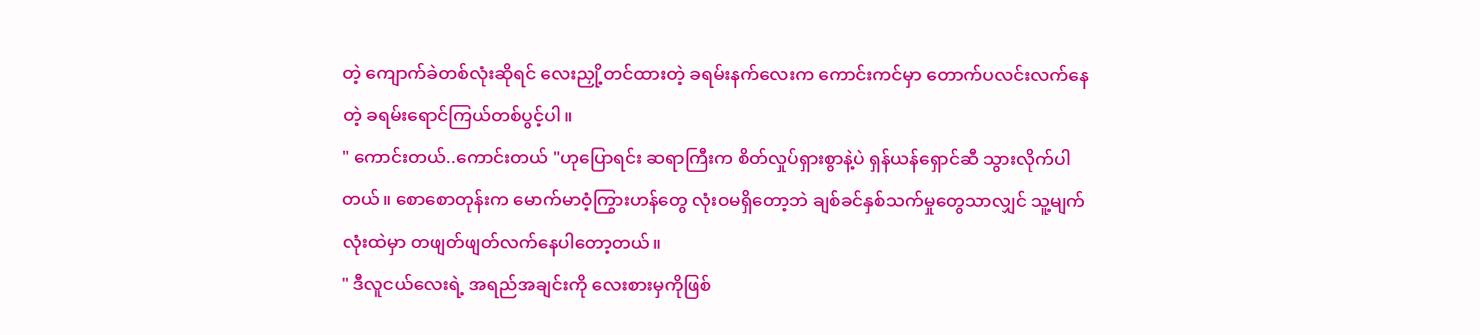တဲ့ ကျောက်ခဲတစ်လုံးဆိုရင် လေးညှို့တင်ထားတဲ့ ခရမ်းနက်လေးက ကောင်းကင်မှာ တောက်ပလင်းလက်နေတဲ့ ခရမ်းရောင်ကြယ်တစ်ပွင့်ပါ။
" ကောင်းတယ်..ကောင်းတယ် "ဟုပြောရင်း ဆရာကြီးက စိတ်လှုပ်ရှားစွာနဲ့ပဲ ရှန်ယန်ရှောင်ဆီ သွားလိုက်ပါတယ်။ စောစောတုန်းက မောက်မာဝံ့ကြွားဟန်တွေ လုံးဝမရှိတော့ဘဲ ချစ်ခင်နှစ်သက်မှုတွေသာလျှင် သူ့မျက်လုံးထဲမှာ တဖျတ်ဖျတ်လက်နေပါတော့တယ်။
" ဒီလူငယ်လေးရဲ့ အရည်အချင်းကို လေးစားမှကိုဖြစ်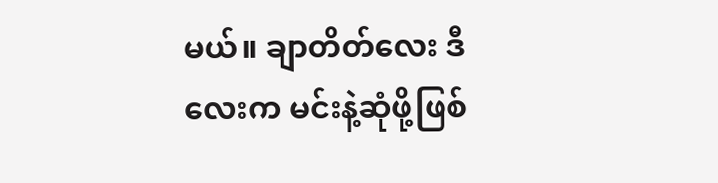မယ်။ ချာတိတ်လေး ဒီလေးက မင်းနဲ့ဆုံဖို့ဖြစ်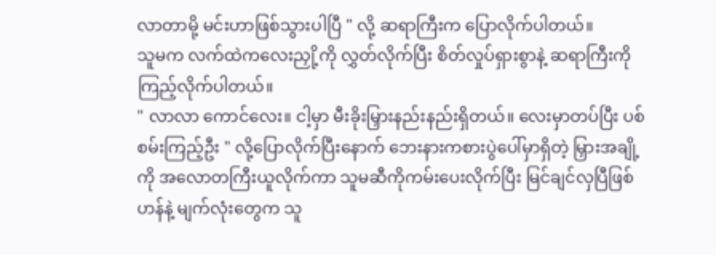လာတာမို့ မင်းဟာဖြစ်သွားပါပြီ " လို့ ဆရာကြီးက ပြောလိုက်ပါတယ်။
သူမက လက်ထဲကလေးညှို့ကို လွှတ်လိုက်ပြီး စိတ်လှုပ်ရှားစွာနဲ့ ဆရာကြီးကို ကြည့်လိုက်ပါတယ်။
" လာလာ ကောင်လေး။ ငါ့မှာ မီးခိုးမြှားနည်းနည်းရှိတယ်။ လေးမှာတပ်ပြီး ပစ်စမ်းကြည့်ဦး " လို့ပြောလိုက်ပြီးနောက် ဘေးနားကစားပွဲပေါ်မှာရှိတဲ့ မြှားအချို့ကို အလောတကြီးယူလိုက်ကာ သူမဆီကိုကမ်းပေးလိုက်ပြီး မြင်ချင်လှပြီဖြစ်ဟန်နဲ့ မျက်လုံးတွေက သူ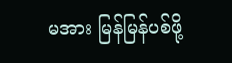မအား မြန်မြန်ပစ်ဖို့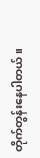တိုက်တွန်းနေပါတယ်။